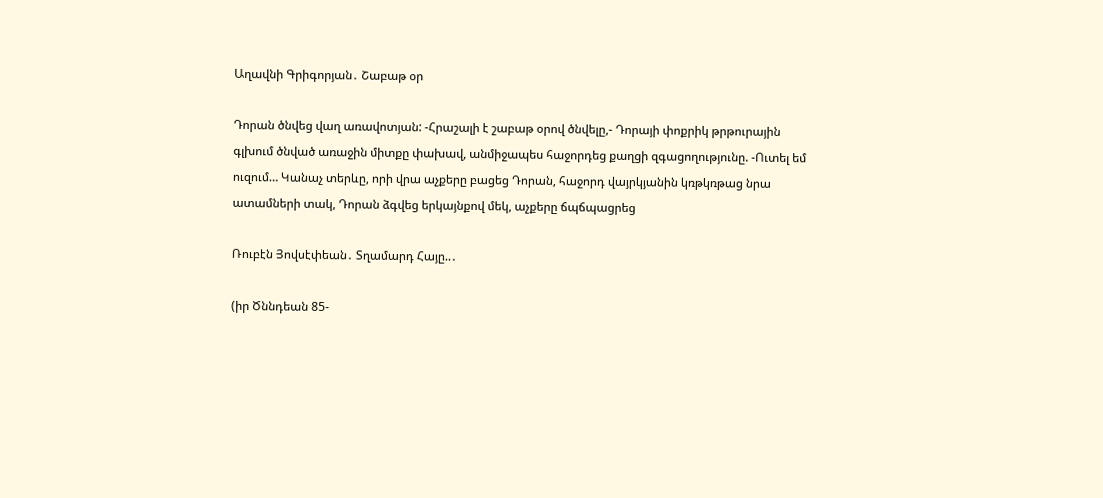Աղավնի Գրիգորյան․ Շաբաթ օր

Դորան ծնվեց վաղ առավոտյան: -Հրաշալի է շաբաթ օրով ծնվելը,- Դորայի փոքրիկ թրթուրային գլխում ծնված առաջին միտքը փախավ, անմիջապես հաջորդեց քաղցի զգացողությունը. -Ուտել եմ ուզում… Կանաչ տերևը, որի վրա աչքերը բացեց Դորան, հաջորդ վայրկյանին կռթկռթաց նրա ատամների տակ, Դորան ձգվեց երկայնքով մեկ, աչքերը ճպճպացրեց

Ռուբէն Յովսէփեան․ Տղամարդ Հայը..․

(իր Ծննդեան 85-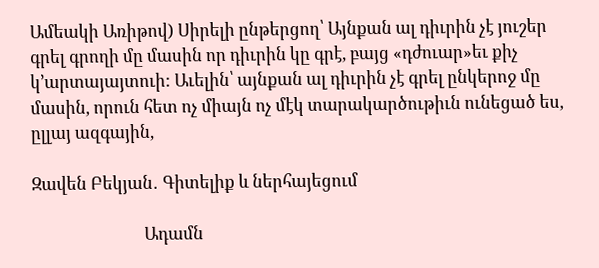Ամեակի Առիթով) Սիրելի ընթերցող՝ Այնքան ալ դիւրին չէ յուշեր գրել գրողի մը մասին որ դիւրին կը գրէ, բայց «դժուար»եւ քիչ կ’արտայայտուի: Աւելին՝ այնքան ալ դիւրին չէ գրել ընկերոջ մը մասին, որուն հետ ոչ միայն ոչ մէկ տարակարծութիւն ունեցած ես, ըլլայ ազգային,

Զավեն Բեկյան․ Գիտելիք և ներհայեցում

                            Ադամն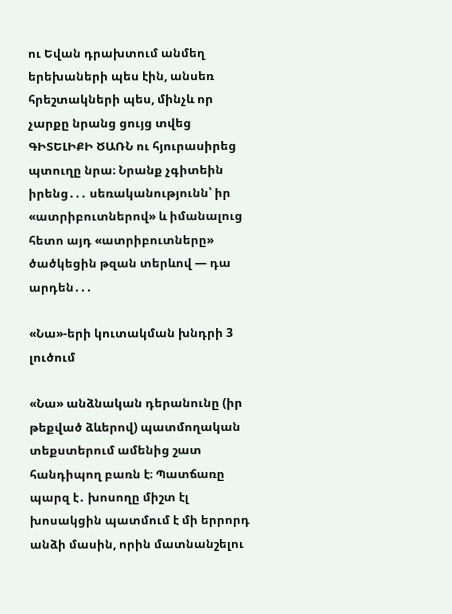ու Եվան դրախտում անմեղ երեխաների պես էին, անսեռ հրեշտակների պես, մինչև որ չարքը նրանց ցույց տվեց ԳԻՏԵԼԻՔԻ ԾԱՌՆ ու հյուրասիրեց պտուղը նրա։ Նրանք չգիտեին իրենց․․․ սեռականությունն՝ իր «ատրիբուտներով» և իմանալուց հետո այդ «ատրիբուտները» ծածկեցին թզան տերևով — դա արդեն․․․

«Նա»-երի կուտակման խնդրի 3 լուծում

«Նա» անձնական դերանունը (իր թեքված ձևերով) պատմողական տեքստերում ամենից շատ հանդիպող բառն է։ Պատճառը պարզ է․ խոսողը միշտ էլ խոսակցին պատմում է մի երրորդ անձի մասին, որին մատնանշելու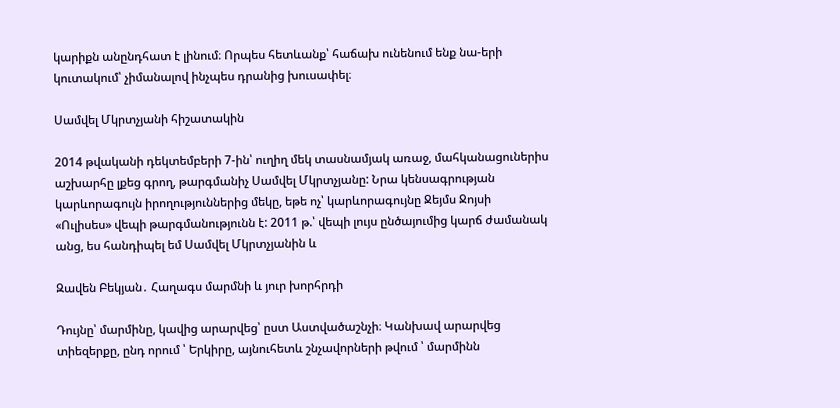կարիքն անընդհատ է լինում։ Որպես հետևանք՝ հաճախ ունենում ենք նա-երի կուտակում՝ չիմանալով ինչպես դրանից խուսափել։

Սամվել Մկրտչյանի հիշատակին

2014 թվականի դեկտեմբերի 7-ին՝ ուղիղ մեկ տասնամյակ առաջ, մահկանացուներիս աշխարհը լքեց գրող, թարգմանիչ Սամվել Մկրտչյանը: Նրա կենսագրության կարևորագույն իրողություններից մեկը, եթե ոչ՝ կարևորագույնը Ջեյմս Ջոյսի «Ուլիսես» վեպի թարգմանությունն է: 2011 թ.՝ վեպի լույս ընծայումից կարճ ժամանակ անց, ես հանդիպել եմ Սամվել Մկրտչյանին և

Զավեն Բեկյան․ Հաղագս մարմնի և յուր խորհրդի

Դույնը՝ մարմինը, կավից արարվեց՝ ըստ Աստվածաշնչի։ Կանխավ արարվեց տիեզերքը, ընդ որում ՝ Երկիրը, այնուհետև շնչավորների թվում ՝ մարմինն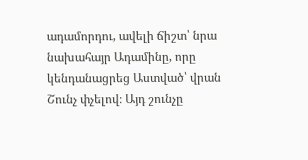ադամորդու, ավելի ճիշտ՝ նրա նախահայր Ադամինը, որը կենդանացրեց Աստված՝ վրան Շունչ փչելով։ Այդ շունչը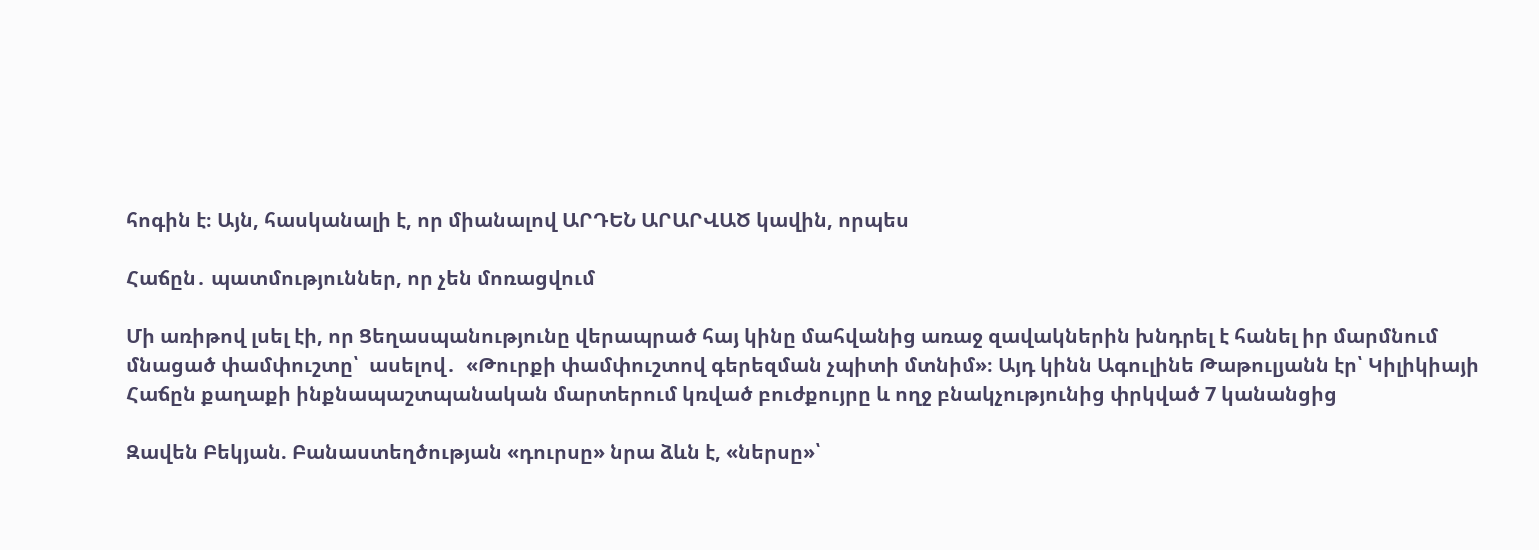հոգին է։ Այն, հասկանալի է, որ միանալով ԱՐԴԵՆ ԱՐԱՐՎԱԾ կավին, որպես

Հաճըն․ պատմություններ, որ չեն մոռացվում

Մի առիթով լսել էի, որ Ցեղասպանությունը վերապրած հայ կինը մահվանից առաջ զավակներին խնդրել է հանել իր մարմնում մնացած փամփուշտը՝  ասելով․  «Թուրքի փամփուշտով գերեզման չպիտի մտնիմ»։ Այդ կինն Ագուլինե Թաթուլյանն էր՝ Կիլիկիայի Հաճըն քաղաքի ինքնապաշտպանական մարտերում կռված բուժքույրը և ողջ բնակչությունից փրկված 7 կանանցից

Զավեն Բեկյան. Բանաստեղծության «դուրսը» նրա ձևն է, «ներսը»՝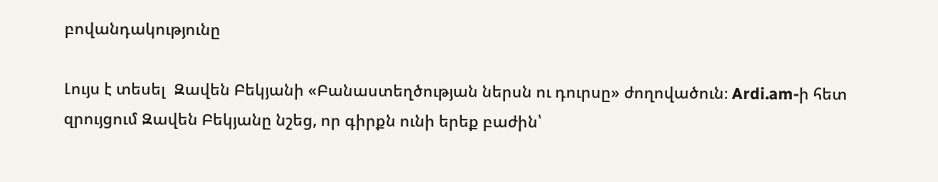բովանդակությունը

Լույս է տեսել  Զավեն Բեկյանի «Բանաստեղծության ներսն ու դուրսը» ժողովածուն։ Ardi.am-ի հետ զրույցում Զավեն Բեկյանը նշեց, որ գիրքն ունի երեք բաժին՝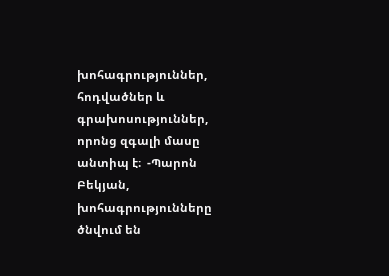խոհագրություններ, հոդվածներ և գրախոսություններ, որոնց զգալի մասը անտիպ է։  -Պարոն Բեկյան,  խոհագրությունները ծնվում են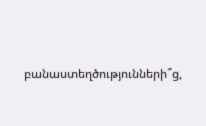բանաստեղծությունների՞ց,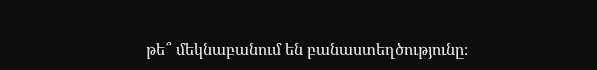թե՞ մեկնաբանում են բանաստեղծությունը։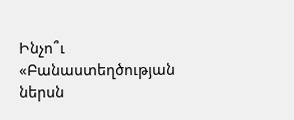Ինչո՞ւ «Բանաստեղծության ներսն